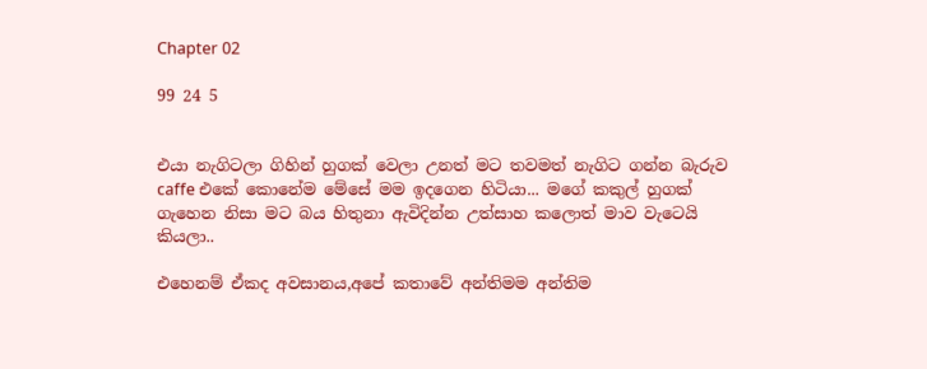Chapter 02

99 24 5


එයා නැගිටලා ගිහින් හුගක් වෙලා උනත් මට තවමත් නැගිට ගන්න බැරුව caffe එකේ කොනේම මේසේ මම ඉදගෙන හිටියා... මගේ කකුල් හුගක් ගැහෙන නිසා මට බය හිතුනා ඇවිදින්න උත්සාහ කලොත් මාව වැටෙයි කියලා..

එහෙනම් ඒකද අවසානය,අපේ කතාවේ අන්තිමම අන්තිම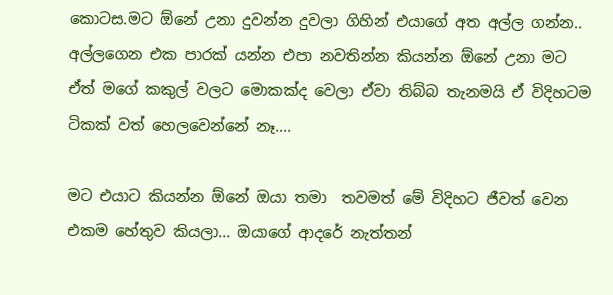කොටස.මට ඕනේ උනා දුවන්න දුවලා ගිහින් එයාගේ අත අල්ල ගන්න.. අල්ලගෙන එක පාරක් යන්න එපා නවතින්න කියන්න ඕනේ උනා මට ඒත් මගේ කකුල් වලට මොකක්ද වෙලා ඒවා තිබ්බ තැනමයි ඒ විදිහටම ටිකක් වත් හෙලවෙන්නේ නෑ....

මට එයාට කියන්න ඕනේ ඔයා තමා  තවමත් මේ විදිහට ජීවත් වෙන එකම හේතුව කියලා... ඔයාගේ ආදරේ නැත්තන්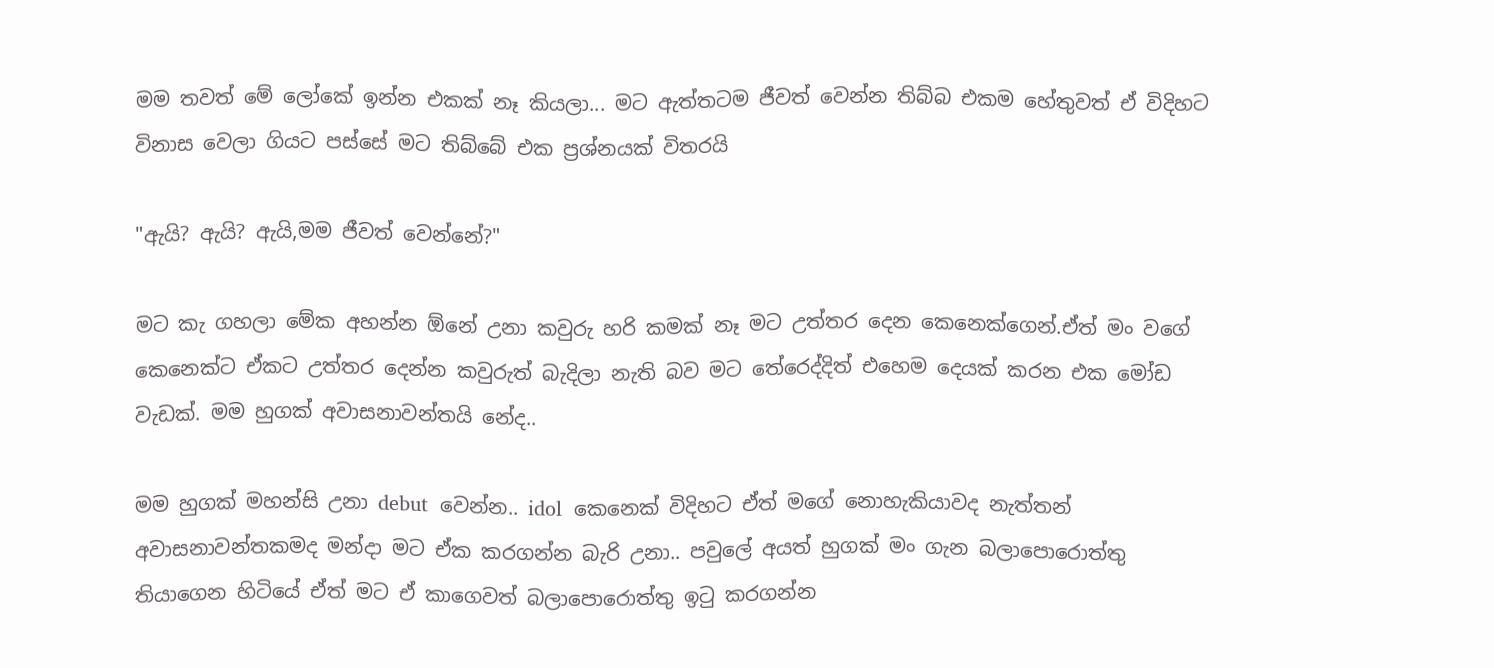මම තවත් මේ ලෝකේ ඉන්න එකක් නෑ කියලා... මට ඇත්තටම ජීවත් වෙන්න තිබ්බ එකම හේතුවත් ඒ විදිහට විනාස වෙලා ගියට පස්සේ මට තිබ්බේ එක ප්‍රශ්නයක් විතරයි

"ඇයි? ඇයි? ඇයි,මම ජීවත් වෙන්නේ?"

මට කැ ගහලා මේක අහන්න ඕනේ උනා කවුරු හරි කමක් නෑ මට උත්තර දෙන කෙනෙක්ගෙන්.ඒත් මං වගේ කෙනෙක්ට ඒකට උත්තර දෙන්න කවුරුත් බැදිලා නැති බව මට තේරෙද්දිත් එහෙම දෙයක් කරන එක මෝඩ වැඩක්. මම හුගක් අවාසනාවන්තයි නේද..

මම හුගක් මහන්සි උනා debut  වෙන්න.. idol  කෙනෙක් විදිහට ඒත් මගේ නොහැකියාවද නැත්තන් අවාසනාවන්තකමද මන්දා මට ඒක කරගන්න බැරි උනා.. පවුලේ අයත් හුගක් මං ගැන බලාපොරොත්තු තියාගෙන හිටියේ ඒත් මට ඒ කාගෙවත් බලාපොරොත්තු ඉටු කරගන්න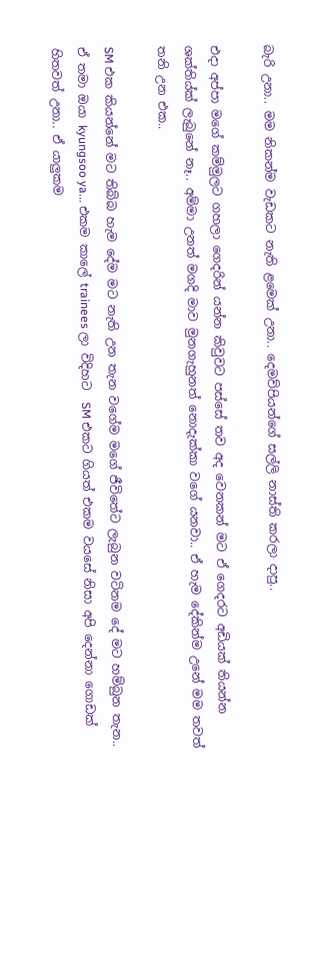බැරි උනා.. මම නිකන්ම වැඩකට නැති ළමෙක් උනා.. දෙමව්පියන්ගේ සල්ලි නාස්ති කරලා දාපු..

එදා අප්පා මගේ කම්මුලට ගහලා ගෙදරින් යන්න කිවුවට පස්සේ තව අද වෙනකන් මට ඒ ගෙදරට අඩියක් තියන්න ශක්තිය්ක් ලැබුනේ නෑ.. අම්මා උනත් මගදි මාව මුනගැහුනත් නොදැක්කා වගේ යනවා.. ඒ හැම දේකින්ම උනේ මම තවත් තනි උන එක..

SM එක කියන්නේ මට තිබ්බ හැම දේම මට නැති උන තැන වගේම මගේ ජීවිතේට ලැබුන වටිනම දේ මට හම්බුන තැන.. ඒ තමා ඔයා kyungsoo ya... එකම කාලේ trainees ලා විදිහට  SM එකට ගියත් එකම වයසේ නිසා අපි දෙන්නා ගොඩක් හිතවත් උනා.. ඒ යාලුකම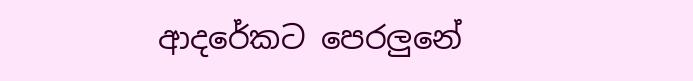ආදරේකට පෙරලුනේ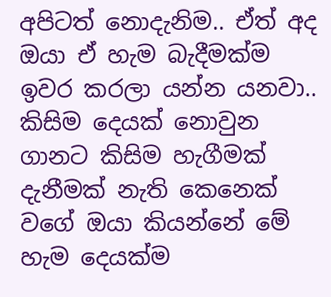අපිටත් නොදැනිම.. ඒත් අද ඔයා ඒ හැම බැදීමක්ම ඉවර කරලා යන්න යනවා.. කිසිම දෙයක් නොවුන ගානට කිසිම හැගීමක් දැනීමක් නැති කෙනෙක් වගේ ඔයා කියන්නේ මේ  හැම දෙයක්ම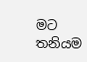මට තනියම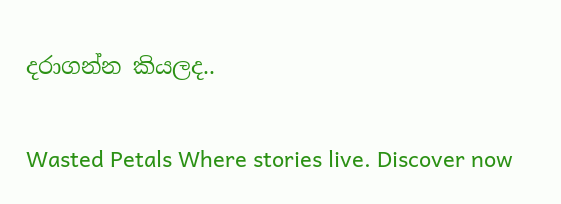දරාගන්න කියලද..

Wasted Petals Where stories live. Discover now